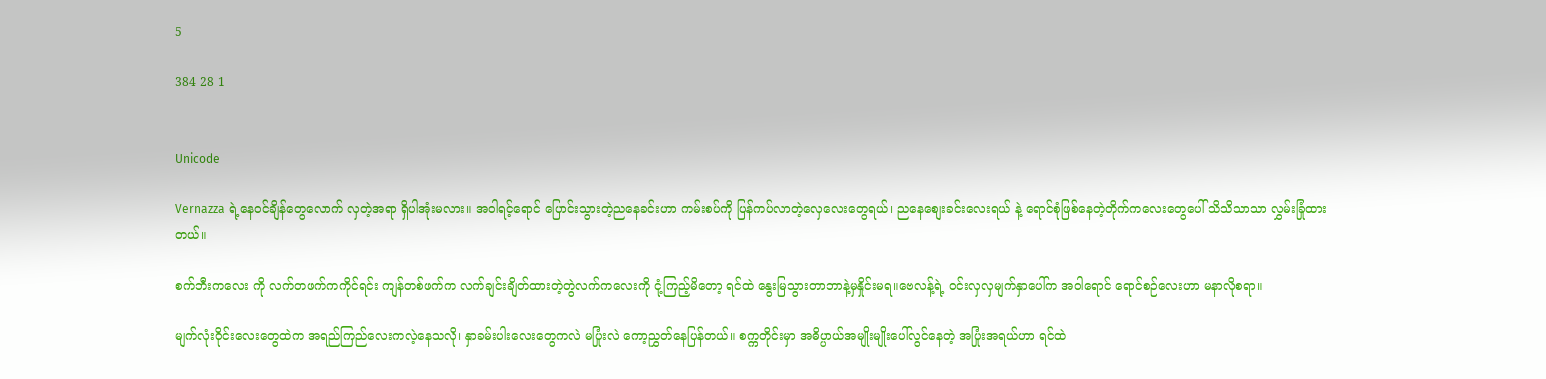5

384 28 1


Unicode

Vernazza ရဲ့နေဝင်ချိန်တွေလောက် လှတဲ့အရာ ရှိပါအုံးမလား။ အဝါရင့်ရောင် ပြောင်းသွားတဲ့ညနေခင်းဟာ ကမ်းစပ်ကို ပြန်ကပ်လာတဲ့လှေလေးတွေရယ်၊ ညနေစျေးခင်းလေးရယ် နဲ့ ရောင်စုံဖြစ်နေတဲ့တိုက်ကလေးတွေပေါ် သိသိသာသာ လွှမ်းခြုံထားတယ်။

စက်ဘီးကလေး ကို လက်တဖက်ကကိုင်ရင်း ကျန်တစ်ဖက်က လက်ချင်းချိတ်ထားတဲ့တွဲလက်ကလေးကို ငုံ့ကြည့်မိတော့ ရင်ထဲ နွေးမြသွားတာဘာနဲ့မှနှိုင်းမရ။ဗေလန့်ရဲ့ ဝင်းလှလှမျက်နှာပေါ်က အဝါရောင် ရောင်စဉ်လေးဟာ မနာလိုစရာ။

မျက်လုံးဝိုင်းလေးတွေထဲက အရည်ကြည်လေးကလဲ့နေသလို၊ နှာခမ်းပါးလေးတွေကလဲ မပြုံးလဲ ကော့ညွှတ်နေပြန်တယ်။ စက္ကတိုင်းမှာ အဓိပ္ပာယ်အမျိုးမျိုးပေါ်လွင်နေတဲ့ အပြုံးအရယ်ဟာ ရင်ထဲ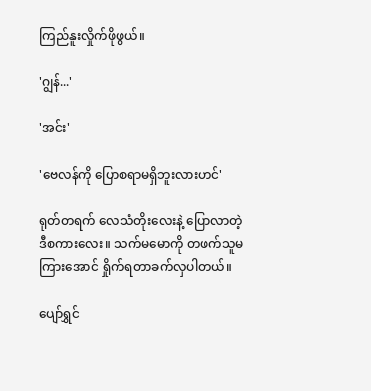ကြည်နူးလှိုက်ဖိုဖွယ်။

'ဂျွန်...'

'အင်း'

'ဗေလန်ကို ပြောစရာမရှိဘူးလားဟင်'

ရုတ်တရက် လေသံတိုးလေးနဲ့ ပြောလာတဲ့ ဒီစကားလေး။ သက်မမောကို တဖက်သူမကြားအောင် ရှိုက်ရတာခက်လှပါတယ်။

ပျော်ရွှင်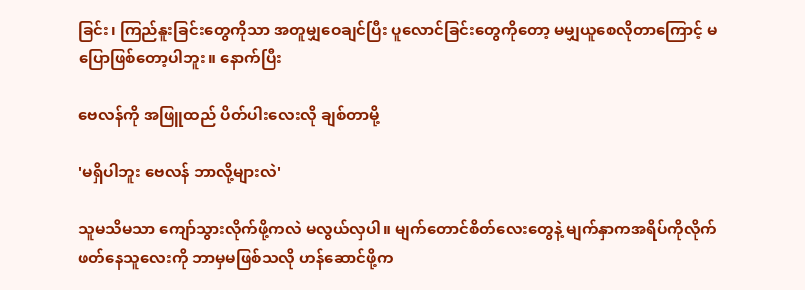ခြင်း၊ ကြည်နူးခြင်းတွေကိုသာ အတူမျှဝေချင်ပြီး ပူလောင်ခြင်းတွေကိုတော့ မမျှယူစေလိုတာကြောင့် မပြောဖြစ်တော့ပါဘူး။ နောက်ပြီး

ဗေလန်ကို အဖြူထည် ပိတ်ပါးလေးလို ချစ်တာမို့

'မရှိပါဘူး ဗေလန် ဘာလို့များလဲ'

သူမသိမသာ ကျော်သွားလိုက်ဖို့ကလဲ မလွယ်လှပါ။ မျက်တောင်စိတ်လေးတွေနဲ့ မျက်နှာကအရိပ်ကိုလိုက်ဖတ်နေသူလေးကို ဘာမှမဖြစ်သလို ဟန်ဆောင်ဖို့က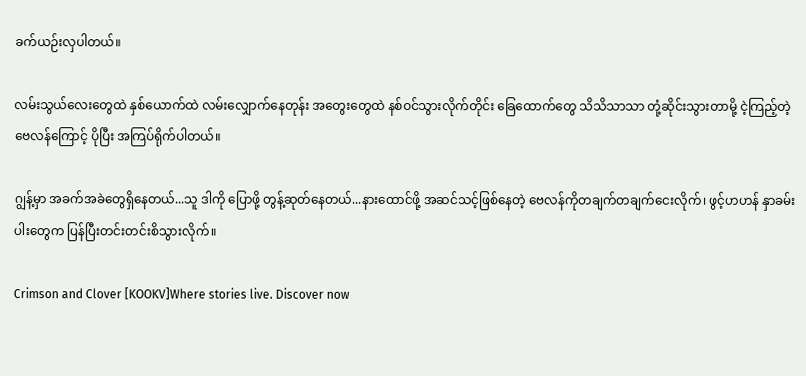ခက်ယဉ်းလှပါတယ်။

လမ်းသွယ်လေးတွေထဲ နှစ်ယောက်ထဲ လမ်းလျှောက်နေတုန်း အတွေးတွေထဲ နစ်ဝင်သွားလိုက်တိုင်း ခြေထောက်တွေ သိသိသာသာ တုံ့ဆိုင်းသွားတာမို့ ငဲ့ကြည့်တဲ့ဗေလန်ကြောင့် ပိုပြီး အကြပ်ရိုက်ပါတယ်။

ဂျွန့်မှာ အခက်အခဲတွေရှိနေတယ်...သူ ဒါကို ပြောဖို့ တွန့်ဆုတ်နေတယ်...နားထောင်ဖို့ အဆင်သင့်ဖြစ်နေတဲ့ ဗေလန်ကိုတချက်တချက်ငေးလိုက်၊ ဖွင့်ဟဟန် နှာခမ်းပါးတွေက ပြန်ပြီးတင်းတင်းစိသွားလိုက်။

Crimson and Clover [KOOKV]Where stories live. Discover now